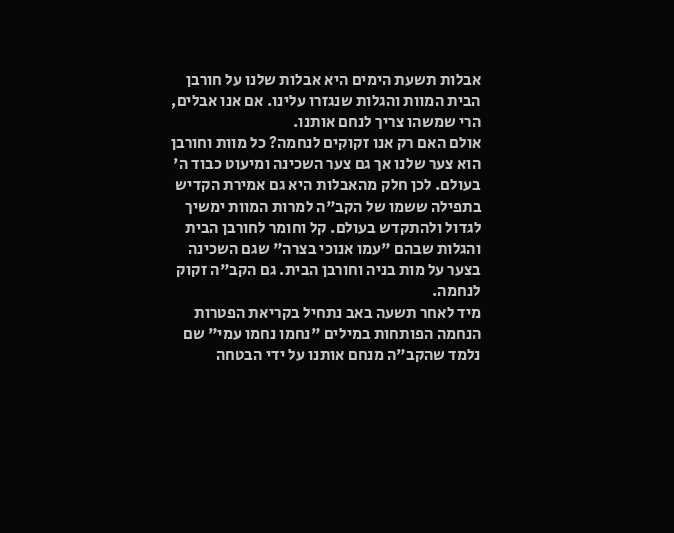אבלות תשעת הימים היא אבלות שלנו על חורבן הבית המוות והגלות שנגזרו עלינו. אם אנו אבלים, הרי שמשהו צריך לנחם אותנו.
אולם האם רק אנו זקוקים לנחמה? כל מוות וחורבן הוא צער שלנו אך גם צער השכינה ומיעוט כבוד ה' בעולם. לכן חלק מהאבלות היא גם אמירת הקדיש בתפילה ששמו של הקב"ה למרות המוות ימשיך לגדול ולהתקדש בעולם. קל וחומר לחורבן הבית והגלות שבהם "עמו אנוכי בצרה" שגם השכינה בצער על מות בניה וחורבן הבית. גם הקב"ה זקוק לנחמה.
מיד לאחר תשעה באב נתחיל בקריאת הפטרות הנחמה הפותחות במילים "נחמו נחמו עמי" שם נלמד שהקב"ה מנחם אותנו על ידי הבטחה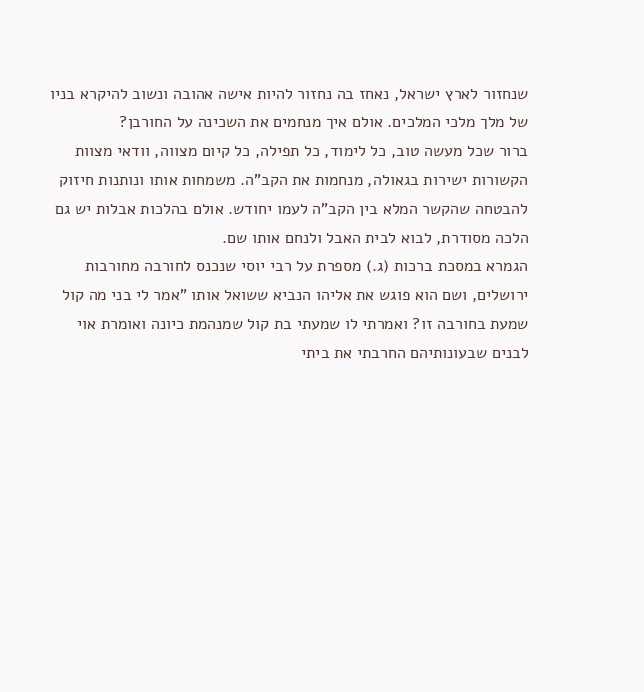שנחזור לארץ ישראל, נאחז בה נחזור להיות אישה אהובה ונשוב להיקרא בניו של מלך מלכי המלכים. אולם איך מנחמים את השכינה על החורבן?
ברור שכל מעשה טוב, כל לימוד, כל תפילה, כל קיום מצווה, וודאי מצוות הקשורות ישירות בגאולה, מנחמות את הקב"ה. משמחות אותו ונותנות חיזוק להבטחה שהקשר המלא בין הקב"ה לעמו יחודש. אולם בהלכות אבלות יש גם הלכה מסודרת, לבוא לבית האבל ולנחם אותו שם.
הגמרא במסכת ברכות (ג.) מספרת על רבי יוסי שנכנס לחורבה מחורבות ירושלים, ושם הוא פוגש את אליהו הנביא ששואל אותו "אמר לי בני מה קול שמעת בחורבה זו? ואמרתי לו שמעתי בת קול שמנהמת כיונה ואומרת אוי לבנים שבעונותיהם החרבתי את ביתי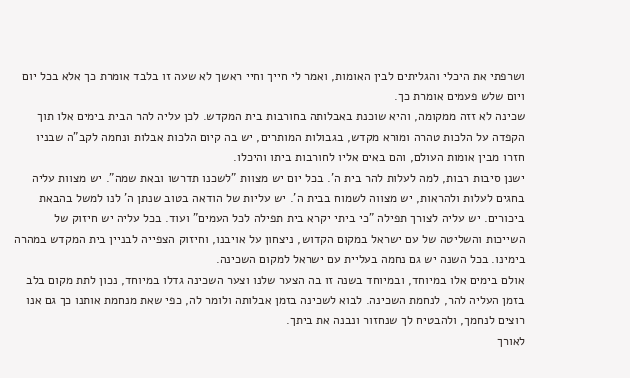ושרפתי את היכלי והגליתים לבין האומות, ואמר לי חייך וחיי ראשך לא שעה זו בלבד אומרת כך אלא בכל יום ויום שלש פעמים אומרת כך.
שכינה לא זזה ממקומה, והיא שוכנת באבלותה בחורבות בית המקדש. לכן עליה להר הבית בימים אלו תוך הקפדה על הלכות טהרה ומורא מקדש, בגבולות המותרים, יש בה קיום הלכות אבלות ונחמה לקב"ה שבניו חזרו מבין אומות העולם, והם באים אליו לחורבות ביתו והיכלו.
ישנן סיבות רבות, למה לעלות להר בית ה'. בכל יום יש מצוות "לשכנו תדרשו ובאת שמה". יש מצוות עליה בחגים לעלות ולהראות, יש מצווה לשמוח בבית ה'. יש עליות של הודאה בטוב שנתן ה' לנו למשל בהבאת ביכורים. יש עליה לצורך תפילה "כי ביתי יקרא בית תפילה לכל העמים" ועוד. בכל עליה יש חיזוק של השייכות והשליטה של עם ישראל במקום הקדוש, ניצחון על אויבנו, וחיזוק הצפייה לבניין בית המקדש במהרה בימינו. בכל השנה יש גם נחמה בעליית עם ישראל למקום השכינה.
אולם בימים אלו במיוחד, ובמיוחד בשנה זו בה הצער שלנו וצער השכינה גדלו במיוחד, נכון לתת מקום בלב בזמן העליה להר, לנחמת השכינה. לבוא לשכינה בזמן אבלותה ולומר לה, כפי שאת מנחמת אותנו כך גם אנו רוצים לנחמך, ולהבטיח לך שנחזור ונבנה את ביתך.
לאורך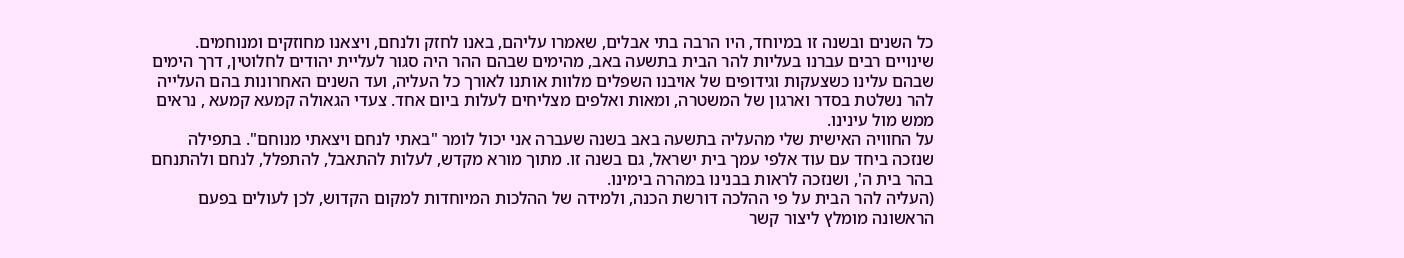כל השנים ובשנה זו במיוחד, היו הרבה בתי אבלים, שאמרו עליהם, באנו לחזק ולנחם, ויצאנו מחוזקים ומנוחמים. שינויים רבים עברנו בעליות להר הבית בתשעה באב, מהימים שבהם ההר היה סגור לעליית יהודים לחלוטין, דרך הימים שבהם עלינו כשצעקות וגידופים של אויבנו השפלים מלוות אותנו לאורך כל העליה, ועד השנים האחרונות בהם העלייה להר נשלטת בסדר וארגון של המשטרה, ומאות ואלפים מצליחים לעלות ביום אחד. צעדי הגאולה קמעא קמעא , נראים ממש מול עינינו.
על החוויה האישית שלי מהעליה בתשעה באב בשנה שעברה אני יכול לומר "באתי לנחם ויצאתי מנוחם". בתפילה שנזכה ביחד עם עוד אלפי עמך בית ישראל, גם בשנה זו. מתוך מורא מקדש, לעלות להתאבל, להתפלל, לנחם ולהתנחם בהר בית ה', ושנזכה לראות בבנינו במהרה בימינו.
(העליה להר הבית על פי ההלכה דורשת הכנה, ולמידה של ההלכות המיוחדות למקום הקדוש, לכן לעולים בפעם הראשונה מומלץ ליצור קשר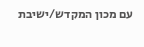עם מכון המקדש/ישיבת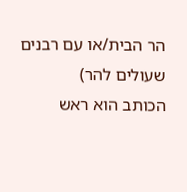הר הבית/או עם רבנים שעולים להר)
הכותב הוא ראש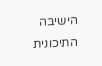הישיבה התיכונית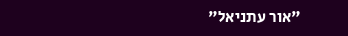"אור עתניאל"